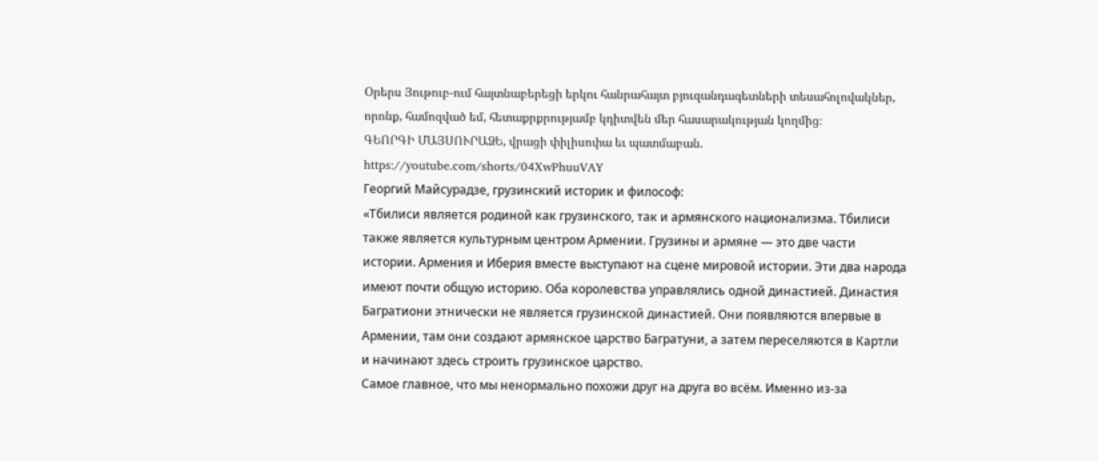Օրերս Յութուբ-ում հայտնաբերեցի երկու հանրահայտ բյուզանդագետների տեսահոլովակներ, որոնք, համոզված եմ, հետաքրքրությամբ կդիտվեն մեր հասարակության կողմից։
ԳԵՈՐԳԻ ՄԱՅՍՈՒՐԱՁԵ, վրացի փիլիսոփա եւ պատմաբան.
https://youtube.com/shorts/04XwPhuuVAY
Георгий Майсурадзе, грузинский историк и философ:
«Тбилиси является родиной как грузинского, так и армянского национализма. Тбилиси также является культурным центром Армении. Грузины и армяне — это две части истории. Армения и Иберия вместе выступают на сцене мировой истории. Эти два народа имеют почти общую историю. Оба королевства управлялись одной династией. Династия Багратиони этнически не является грузинской династией. Они появляются впервые в Армении, там они создают армянское царство Багратуни, а затем переселяются в Картли и начинают здесь строить грузинское царство.
Самое главное, что мы ненормально похожи друг на друга во всём. Именно из-за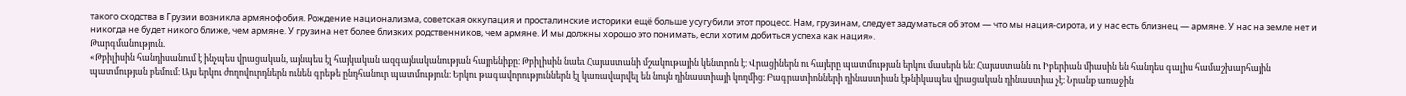такого сходства в Грузии возникла армянофобия. Рождение национализма, советская оккупация и просталинские историки ещё больше усугубили этот процесс. Нам, грузинам, следует задуматься об этом — что мы нация-сирота, и у нас есть близнец — армяне. У нас на земле нет и никогда не будет никого ближе, чем армяне. У грузина нет более близких родственников, чем армяне. И мы должны хорошо это понимать, если хотим добиться успеха как нация».
Թարգմանություն.
«Թբիլիսին հանդիսանում է ինչպես վրացական, այնպես էլ հայկական ազգայնականության հայրենիքը։ Թբիլիսին նաեւ Հայաստանի մշակութային կենտրոն է։ Վրացիներն ու հայերը պատմության երկու մասերն են։ Հայաստանն ու Իբերիան միասին են հանդես գալիս համաշխարհային պատմության բեմում։ Այս երկու ժողովուրդներն ունեն գրեթե ընդհանուր պատմություն։ Երկու թագավորություններն էլ կառավարվել են նույն դինաստիայի կողմից։ Բագրատիոնների դինաստիան էթնիկապես վրացական դինաստիա չէ։ Նրանք առաջին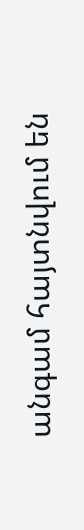անգամ հայտնվում են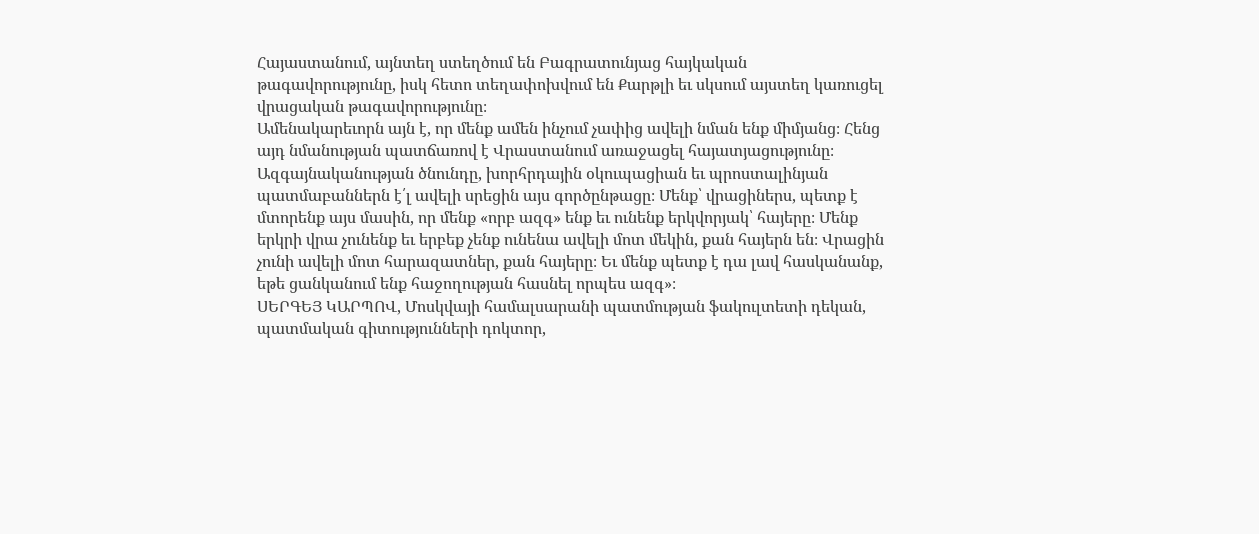Հայաստանում, այնտեղ ստեղծում են Բագրատունյաց հայկական թագավորությունը, իսկ հետո տեղափոխվում են Քարթլի եւ սկսում այստեղ կառուցել վրացական թագավորությունը։
Ամենակարեւորն այն է, որ մենք ամեն ինչում չափից ավելի նման ենք միմյանց։ Հենց այդ նմանության պատճառով է Վրաստանում առաջացել հայատյացությունը։ Ազգայնականության ծնունդը, խորհրդային օկուպացիան եւ պրոստալինյան պատմաբաններն է՛լ ավելի սրեցին այս գործընթացը։ Մենք՝ վրացիներս, պետք է մտորենք այս մասին, որ մենք «որբ ազգ» ենք եւ ունենք երկվորյակ՝ հայերը։ Մենք երկրի վրա չունենք եւ երբեք չենք ունենա ավելի մոտ մեկին, քան հայերն են։ Վրացին չունի ավելի մոտ հարազատներ, քան հայերը։ Եւ մենք պետք է դա լավ հասկանանք, եթե ցանկանում ենք հաջողության հասնել որպես ազգ»։
ՍԵՐԳԵՅ ԿԱՐՊՈՎ, Մոսկվայի համալսարանի պատմության ֆակուլտետի դեկան, պատմական գիտությունների դոկտոր,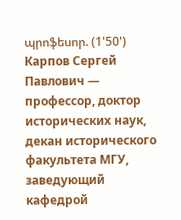պրոֆեսոր. (1'50')
Карпов Сергей Павлович — профессор, доктор исторических наук, декан исторического факультета МГУ, заведующий кафедрой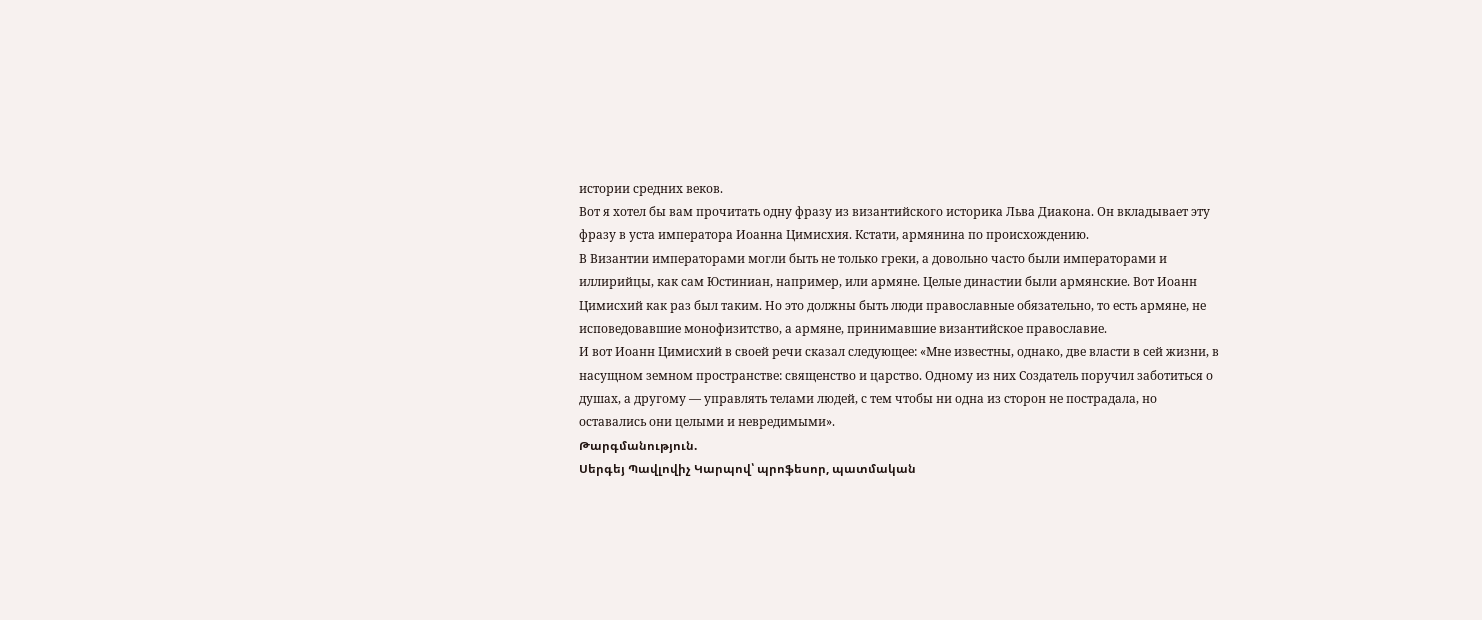истории средних веков.
Вот я хотел бы вам прочитать одну фразу из византийского историка Льва Диакона. Он вкладывает эту фразу в уста императора Иоанна Цимисхия. Кстати, армянина по происхождению.
В Византии императорами могли быть не только греки, а довольно часто были императорами и иллирийцы, как сам Юстиниан, например, или армяне. Целые династии были армянские. Вот Иоанн Цимисхий как раз был таким. Но это должны быть люди православные обязательно, то есть армяне, не исповедовавшие монофизитство, а армяне, принимавшие византийское православие.
И вот Иоанн Цимисхий в своей речи сказал следующее: «Мне известны, однако, две власти в сей жизни, в насущном земном пространстве: священство и царство. Одному из них Создатель поручил заботиться о душах, а другому — управлять телами людей, с тем чтобы ни одна из сторон не пострадала, но оставались они целыми и невредимыми».
Թարգմանություն.
Սերգեյ Պավլովիչ Կարպով՝ պրոֆեսոր, պատմական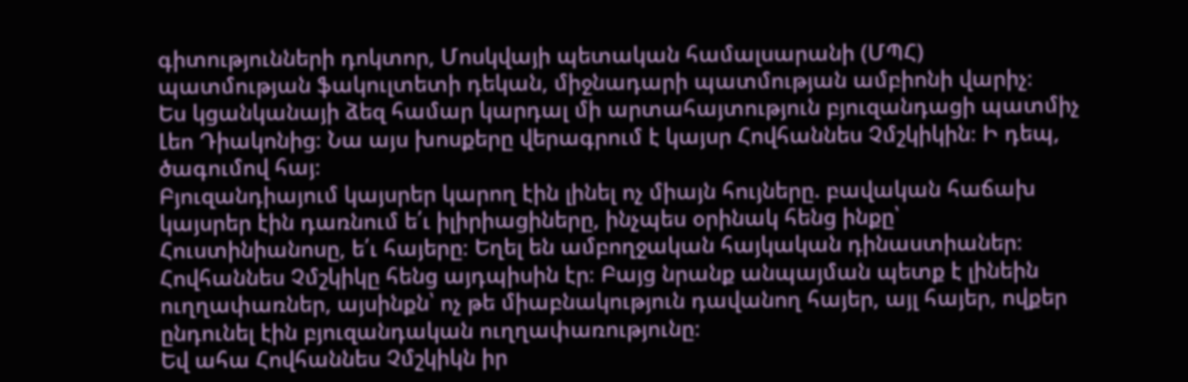գիտությունների դոկտոր, Մոսկվայի պետական համալսարանի (ՄՊՀ) պատմության ֆակուլտետի դեկան, միջնադարի պատմության ամբիոնի վարիչ։
Ես կցանկանայի ձեզ համար կարդալ մի արտահայտություն բյուզանդացի պատմիչ Լեո Դիակոնից։ Նա այս խոսքերը վերագրում է կայսր Հովհաննես Չմշկիկին։ Ի դեպ, ծագումով հայ։
Բյուզանդիայում կայսրեր կարող էին լինել ոչ միայն հույները. բավական հաճախ կայսրեր էին դառնում ե՛ւ իլիրիացիները, ինչպես օրինակ հենց ինքը՝ Հուստինիանոսը, ե՛ւ հայերը։ Եղել են ամբողջական հայկական դինաստիաներ։ Հովհաննես Չմշկիկը հենց այդպիսին էր։ Բայց նրանք անպայման պետք է լինեին ուղղափառներ, այսինքն՝ ոչ թե միաբնակություն դավանող հայեր, այլ հայեր, ովքեր ընդունել էին բյուզանդական ուղղափառությունը։
Եվ ահա Հովհաննես Չմշկիկն իր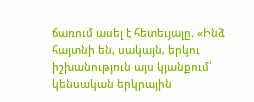ճառում ասել է հետեւյալը. «Ինձ հայտնի են, սակայն, երկու իշխանություն այս կյանքում՝ կենսական երկրային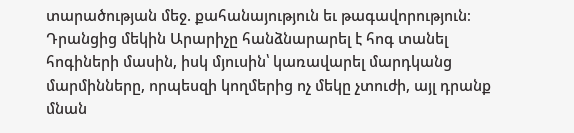տարածության մեջ. քահանայություն եւ թագավորություն։ Դրանցից մեկին Արարիչը հանձնարարել է հոգ տանել հոգիների մասին, իսկ մյուսին՝ կառավարել մարդկանց մարմինները, որպեսզի կողմերից ոչ մեկը չտուժի, այլ դրանք մնան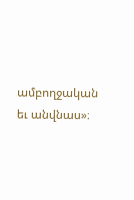ամբողջական եւ անվնաս»։